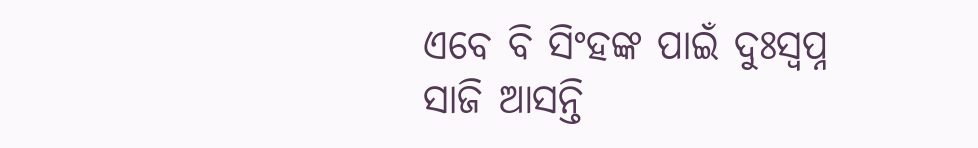ଏବେ ବି ସିଂହଙ୍କ ପାଇଁ ଦୁଃସ୍ୱପ୍ନ ସାଜି ଆସନ୍ତି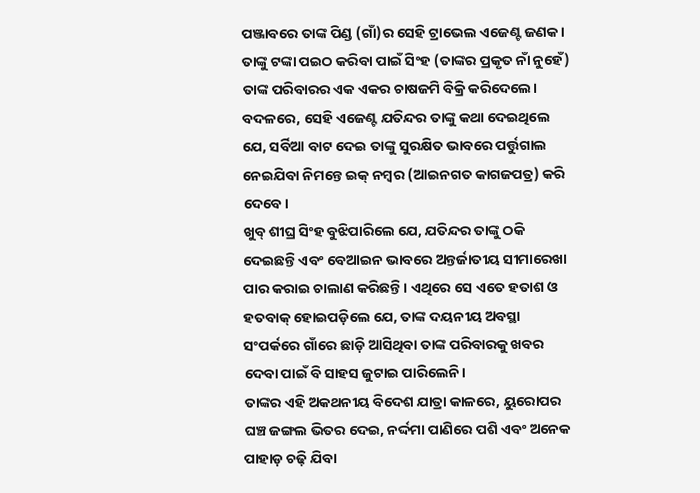ପଞ୍ଜାବରେ ତାଙ୍କ ପିଣ୍ଡ (ଗାଁ)ର ସେହି ଟ୍ରାଭେଲ ଏଜେଣ୍ଟ ଜଣକ।
ତାଙ୍କୁ ଟଙ୍କା ପଇଠ କରିବା ପାଇଁ ସିଂହ (ତାଙ୍କର ପ୍ରକୃତ ନାଁ ନୁହେଁ) ତାଙ୍କ ପରିବାରର ଏକ ଏକର ଚାଷଜମି ବିକ୍ରି କରିଦେଲେ। ବଦଳରେ, ସେହି ଏଜେଣ୍ଟ ଯତିନ୍ଦର ତାଙ୍କୁ କଥା ଦେଇଥିଲେ ଯେ, ସର୍ବିଆ ବାଟ ଦେଇ ତାଙ୍କୁ ସୁରକ୍ଷିତ ଭାବରେ ପର୍ତ୍ତୁଗାଲ ନେଇଯିବା ନିମନ୍ତେ ଇକ୍ ନମ୍ବର (ଆଇନଗତ କାଗଜପତ୍ର) କରି ଦେବେ।
ଖୁବ୍ ଶୀଘ୍ର ସିଂହ ବୁଝିପାରିଲେ ଯେ, ଯତିନ୍ଦର ତାଙ୍କୁ ଠକି ଦେଇଛନ୍ତି ଏବଂ ବେଆଇନ ଭାବରେ ଅନ୍ତର୍ଜାତୀୟ ସୀମାରେଖା ପାର କରାଇ ଚାଲାଣ କରିଛନ୍ତି। ଏଥିରେ ସେ ଏତେ ହତାଶ ଓ ହତବାକ୍ ହୋଇପଡ଼ିଲେ ଯେ, ତାଙ୍କ ଦୟନୀୟ ଅବସ୍ଥା ସଂପର୍କରେ ଗାଁରେ ଛାଡ଼ି ଆସିଥିବା ତାଙ୍କ ପରିବାରକୁ ଖବର ଦେବା ପାଇଁ ବି ସାହସ ଜୁଟାଇ ପାରିଲେନି।
ତାଙ୍କର ଏହି ଅକଥନୀୟ ବିଦେଶ ଯାତ୍ରା କାଳରେ, ୟୁରୋପର ଘଞ୍ଚ ଜଙ୍ଗଲ ଭିତର ଦେଇ, ନର୍ଦ୍ଦମା ପାଣିରେ ପଶି ଏବଂ ଅନେକ ପାହାଡ଼ ଚଢ଼ି ଯିବା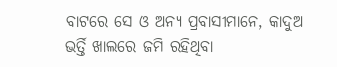ବାଟରେ ସେ ଓ ଅନ୍ୟ ପ୍ରବାସୀମାନେ, କାଦୁଅ ଭର୍ତ୍ତି ଖାଲରେ ଜମି ରହିଥିବା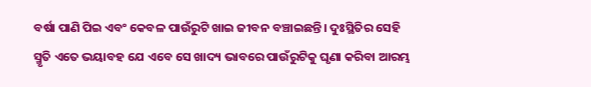ବର୍ଷା ପାଣି ପିଇ ଏବଂ କେବଳ ପାଉଁରୁଟି ଖାଇ ଜୀବନ ବଞ୍ଚାଇଛନ୍ତି। ଦୁଃସ୍ଥିତିର ସେହି ସ୍ମୃତି ଏତେ ଭୟାବହ ଯେ ଏବେ ସେ ଖାଦ୍ୟ ଭାବରେ ପାଉଁରୁଟିକୁ ଘୃଣା କରିବା ଆରମ୍ଭ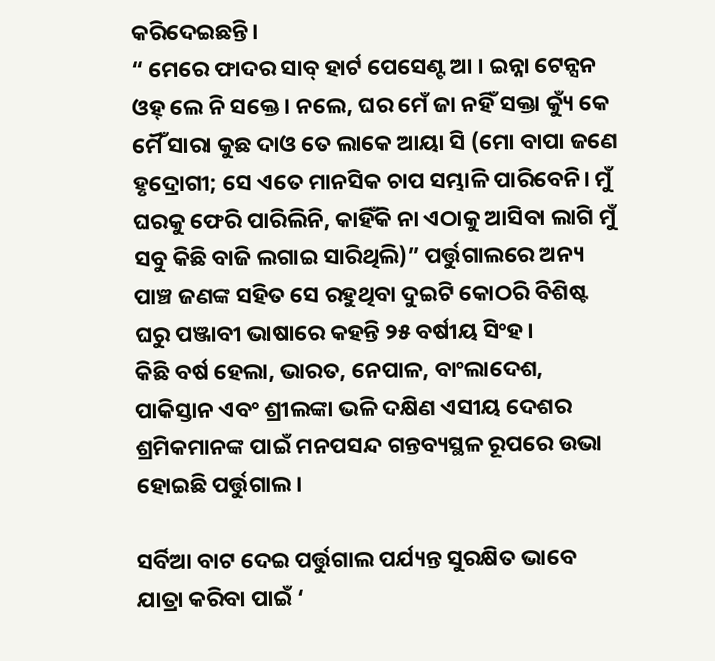କରିଦେଇଛନ୍ତି।
“ ମେରେ ଫାଦର ସାବ୍ ହାର୍ଟ ପେସେଣ୍ଟ ଆ । ଇନ୍ନା ଟେନ୍ସନ ଓହ୍ ଲେ ନି ସକ୍ତେ । ନଲେ, ଘର ମେଁ ଜା ନହିଁ ସକ୍ତା କ୍ୟୁଁ କେ ମୈଁ ସାରା କୁଛ ଦାଓ ତେ ଲାକେ ଆୟା ସି (ମୋ ବାପା ଜଣେ ହୃଦ୍ରୋଗୀ; ସେ ଏତେ ମାନସିକ ଚାପ ସମ୍ଭାଳି ପାରିବେନି। ମୁଁ ଘରକୁ ଫେରି ପାରିଲିନି, କାହିଁକି ନା ଏଠାକୁ ଆସିବା ଲାଗି ମୁଁ ସବୁ କିଛି ବାଜି ଲଗାଇ ସାରିଥିଲି)” ପର୍ତ୍ତୁଗାଲରେ ଅନ୍ୟ ପାଞ୍ଚ ଜଣଙ୍କ ସହିତ ସେ ରହୁଥିବା ଦୁଇଟି କୋଠରି ବିଶିଷ୍ଟ ଘରୁ ପଞ୍ଜାବୀ ଭାଷାରେ କହନ୍ତି ୨୫ ବର୍ଷୀୟ ସିଂହ।
କିଛି ବର୍ଷ ହେଲା, ଭାରତ, ନେପାଳ, ବାଂଲାଦେଶ, ପାକିସ୍ତାନ ଏବଂ ଶ୍ରୀଲଙ୍କା ଭଳି ଦକ୍ଷିଣ ଏସୀୟ ଦେଶର ଶ୍ରମିକମାନଙ୍କ ପାଇଁ ମନପସନ୍ଦ ଗନ୍ତବ୍ୟସ୍ଥଳ ରୂପରେ ଉଭା ହୋଇଛି ପର୍ତ୍ତୁଗାଲ।

ସର୍ବିଆ ବାଟ ଦେଇ ପର୍ତ୍ତୁଗାଲ ପର୍ଯ୍ୟନ୍ତ ସୁରକ୍ଷିତ ଭାବେ ଯାତ୍ରା କରିବା ପାଇଁ ‘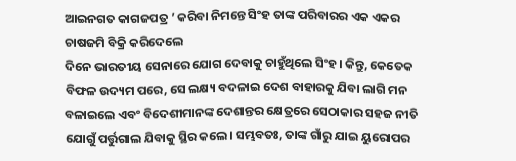ଆଇନଗତ କାଗଜପତ୍ର ’ କରିବା ନିମନ୍ତେ ସିଂହ ତାଙ୍କ ପରିବାରର ଏକ ଏକର ଚାଷଜମି ବିକ୍ରି କରିଦେଲେ
ଦିନେ ଭାରତୀୟ ସେନାରେ ଯୋଗ ଦେବାକୁ ଚାହୁଁଥିଲେ ସିଂହ। କିନ୍ତୁ, କେତେକ ବିଫଳ ଉଦ୍ୟମ ପରେ, ସେ ଲକ୍ଷ୍ୟ ବଦଳାଇ ଦେଶ ବାହାରକୁ ଯିବା ଲାଗି ମନ ବଳାଇଲେ ଏବଂ ବିଦେଶୀମାନଙ୍କ ଦେଶାନ୍ତର କ୍ଷେତ୍ରରେ ସେଠାକାର ସହଜ ନୀତି ଯୋଗୁଁ ପର୍ତ୍ତୁଗାଲ ଯିବାକୁ ସ୍ଥିର କଲେ। ସମ୍ଭବତଃ, ତାଙ୍କ ଗାଁରୁ ଯାଇ ୟୁରୋପର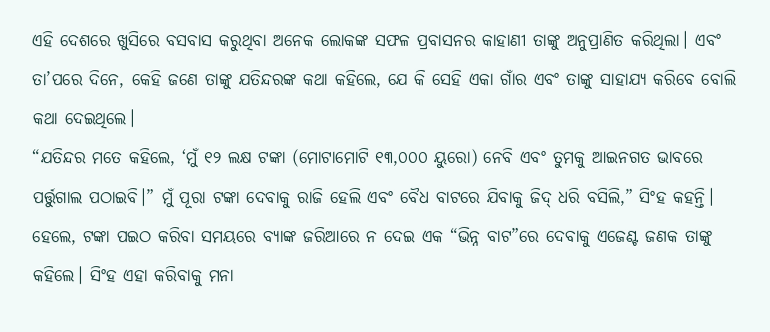ଏହି ଦେଶରେ ଖୁସିରେ ବସବାସ କରୁଥିବା ଅନେକ ଲୋକଙ୍କ ସଫଳ ପ୍ରବାସନର କାହାଣୀ ତାଙ୍କୁ ଅନୁପ୍ରାଣିତ କରିଥିଲା। ଏବଂ ତା’ପରେ ଦିନେ, କେହି ଜଣେ ତାଙ୍କୁ ଯତିନ୍ଦରଙ୍କ କଥା କହିଲେ, ଯେ କି ସେହି ଏକା ଗାଁର ଏବଂ ତାଙ୍କୁ ସାହାଯ୍ୟ କରିବେ ବୋଲି କଥା ଦେଇଥିଲେ।
“ଯତିନ୍ଦର ମତେ କହିଲେ, ‘ମୁଁ ୧୨ ଲକ୍ଷ ଟଙ୍କା (ମୋଟାମୋଟି ୧୩,୦୦୦ ୟୁରୋ) ନେବି ଏବଂ ତୁମକୁ ଆଇନଗତ ଭାବରେ ପର୍ତ୍ତୁଗାଲ ପଠାଇବି।” ମୁଁ ପୂରା ଟଙ୍କା ଦେବାକୁ ରାଜି ହେଲି ଏବଂ ବୈଧ ବାଟରେ ଯିବାକୁ ଜିଦ୍ ଧରି ବସିଲି,” ସିଂହ କହନ୍ତି।
ହେଲେ, ଟଙ୍କା ପଇଠ କରିବା ସମୟରେ ବ୍ୟାଙ୍କ ଜରିଆରେ ନ ଦେଇ ଏକ “ଭିନ୍ନ ବାଟ”ରେ ଦେବାକୁ ଏଜେଣ୍ଟ ଜଣକ ତାଙ୍କୁ କହିଲେ। ସିଂହ ଏହା କରିବାକୁ ମନା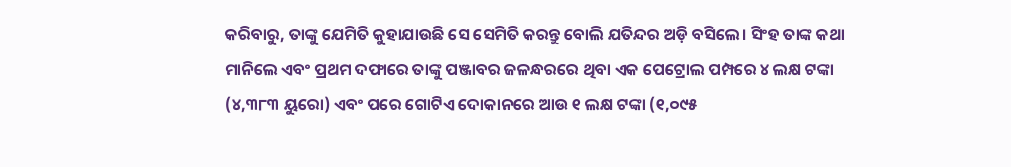କରିବାରୁ, ତାଙ୍କୁ ଯେମିତି କୁହାଯାଉଛି ସେ ସେମିତି କରନ୍ତୁ ବୋଲି ଯତିନ୍ଦର ଅଡ଼ି ବସିଲେ। ସିଂହ ତାଙ୍କ କଥା ମାନିଲେ ଏବଂ ପ୍ରଥମ ଦଫାରେ ତାଙ୍କୁ ପଞ୍ଜାବର ଜଳନ୍ଧରରେ ଥିବା ଏକ ପେଟ୍ରୋଲ ପମ୍ପରେ ୪ ଲକ୍ଷ ଟଙ୍କା (୪,୩୮୩ ୟୁରୋ) ଏବଂ ପରେ ଗୋଟିଏ ଦୋକାନରେ ଆଉ ୧ ଲକ୍ଷ ଟଙ୍କା (୧,୦୯୫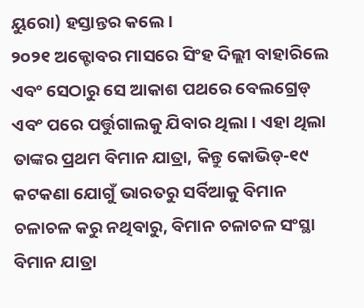ୟୁରୋ) ହସ୍ତାନ୍ତର କଲେ।
୨୦୨୧ ଅକ୍ଟୋବର ମାସରେ ସିଂହ ଦିଲ୍ଲୀ ବାହାରିଲେ ଏବଂ ସେଠାରୁ ସେ ଆକାଶ ପଥରେ ବେଲଗ୍ରେଡ୍ ଏବଂ ପରେ ପର୍ତ୍ତୁଗାଲକୁ ଯିବାର ଥିଲା। ଏହା ଥିଲା ତାଙ୍କର ପ୍ରଥମ ବିମାନ ଯାତ୍ରା, କିନ୍ତୁ କୋଭିଡ୍-୧୯ କଟକଣା ଯୋଗୁଁ ଭାରତରୁ ସର୍ବିଆକୁ ବିମାନ ଚଳାଚଳ କରୁ ନଥିବାରୁ, ବିମାନ ଚଳାଚଳ ସଂସ୍ଥା ବିମାନ ଯାତ୍ରା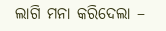ଲାଗି ମନା କରିଦେଲା –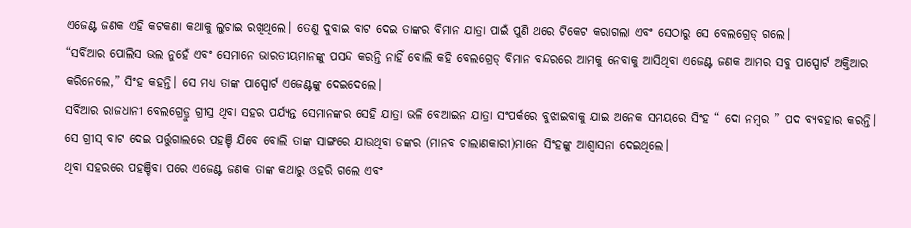ଏଜେଣ୍ଟ ଜଣକ ଏହି କଟକଣା କଥାକୁ ଲୁଚାଇ ରଖିଥିଲେ। ତେଣୁ ଦୁବାଇ ବାଟ ଦେଇ ତାଙ୍କର ବିମାନ ଯାତ୍ରା ପାଇଁ ପୁଣି ଥରେ ଟିକେଟ କରାଗଲା ଏବଂ ସେଠାରୁ ସେ ବେଲଗ୍ରେଡ୍ ଗଲେ।
“ସର୍ବିଆର ପୋଲିସ ଭଲ ନୁହେଁ ଏବଂ ସେମାନେ ଭାରତୀୟମାନଙ୍କୁ ପସନ୍ଦ କରନ୍ତି ନାହିଁ ବୋଲି କହି ବେଲଗ୍ରେଡ୍ ବିମାନ ବନ୍ଦରରେ ଆମକୁ ନେବାକୁ ଆସିଥିବା ଏଜେଣ୍ଟ ଜଣକ ଆମର ସବୁ ପାସ୍ପୋର୍ଟ ଅକ୍ତିଆର କରିନେଲେ,” ସିଂହ କହନ୍ତି। ସେ ମଧ୍ୟ ତାଙ୍କ ପାସ୍ପୋର୍ଟ ଏଜେଣ୍ଟଙ୍କୁ ଦେଇଦେଲେ।
ସର୍ବିଆର ରାଜଧାନୀ ବେଲଗ୍ରେଡ୍ରୁ ଗ୍ରୀସ୍ର ଥିବା ସହର ପର୍ଯ୍ୟନ୍ତ ସେମାନଙ୍କର ସେହି ଯାତ୍ରା ଭଳି ବେଆଇନ ଯାତ୍ରା ସଂପର୍କରେ ବୁଝାଇବାକୁ ଯାଇ ଅନେକ ସମୟରେ ସିଂହ “ ଦୋ ନମ୍ବର ” ପଦ ବ୍ୟବହାର କରନ୍ତି। ସେ ଗ୍ରୀସ୍ ବାଟ ଦେଇ ପର୍ତ୍ତୁଗାଲରେ ପହଞ୍ଚି ଯିବେ ବୋଲି ତାଙ୍କ ସାଙ୍ଗରେ ଯାଉଥିବା ଡଙ୍କର (ମାନବ ଚାଲାଣକାରୀ)ମାନେ ସିଂହଙ୍କୁ ଆଶ୍ୱାସନା ଦେଇଥିଲେ।
ଥିବା ସହରରେ ପହଞ୍ଚିବା ପରେ ଏଜେଣ୍ଟ ଜଣକ ତାଙ୍କ କଥାରୁ ଓହରି ଗଲେ ଏବଂ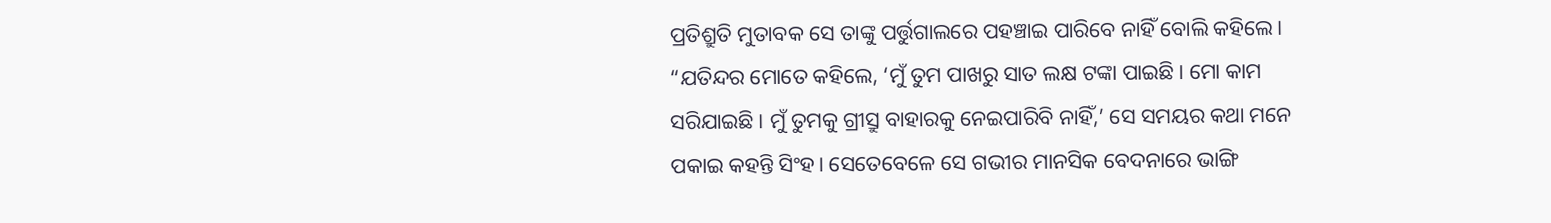ପ୍ରତିଶ୍ରୁତି ମୁତାବକ ସେ ତାଙ୍କୁ ପର୍ତ୍ତୁଗାଲରେ ପହଞ୍ଚାଇ ପାରିବେ ନାହିଁ ବୋଲି କହିଲେ।
“ଯତିନ୍ଦର ମୋତେ କହିଲେ, ‘ମୁଁ ତୁମ ପାଖରୁ ସାତ ଲକ୍ଷ ଟଙ୍କା ପାଇଛି। ମୋ କାମ ସରିଯାଇଛି। ମୁଁ ତୁମକୁ ଗ୍ରୀସ୍ରୁ ବାହାରକୁ ନେଇପାରିବି ନାହିଁ,’ ସେ ସମୟର କଥା ମନେ ପକାଇ କହନ୍ତି ସିଂହ। ସେତେବେଳେ ସେ ଗଭୀର ମାନସିକ ବେଦନାରେ ଭାଙ୍ଗି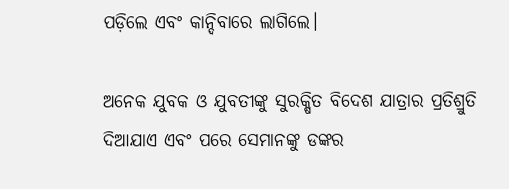ପଡ଼ିଲେ ଏବଂ କାନ୍ଦିବାରେ ଲାଗିଲେ।

ଅନେକ ଯୁବକ ଓ ଯୁବତୀଙ୍କୁ ସୁରକ୍ଷିତ ବିଦେଶ ଯାତ୍ରାର ପ୍ରତିଶ୍ରୁତି ଦିଆଯାଏ ଏବଂ ପରେ ସେମାନଙ୍କୁ ଡଙ୍କର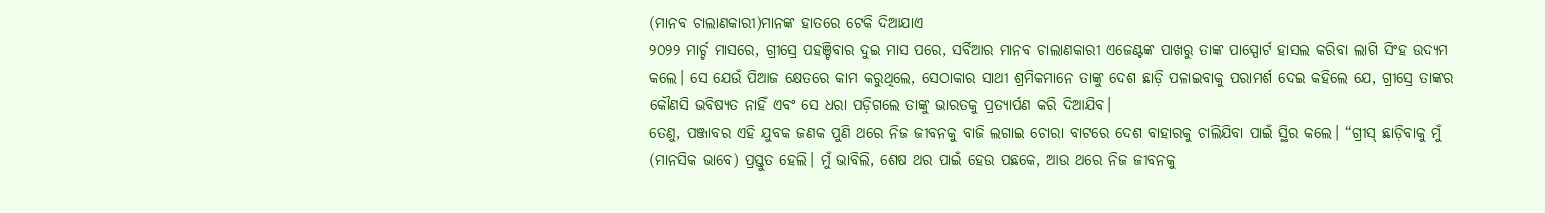(ମାନବ ଚାଲାଣକାରୀ)ମାନଙ୍କ ହାତରେ ଟେକି ଦିଆଯାଏ
୨୦୨୨ ମାର୍ଚ୍ଚ ମାସରେ, ଗ୍ରୀସ୍ରେ ପହଞ୍ଚିବାର ଦୁଇ ମାସ ପରେ, ସର୍ବିଆର ମାନବ ଚାଲାଣକାରୀ ଏଜେଣ୍ଟଙ୍କ ପାଖରୁ ତାଙ୍କ ପାସ୍ପୋର୍ଟ ହାସଲ କରିବା ଲାଗି ସିଂହ ଉଦ୍ୟମ କଲେ। ସେ ଯେଉଁ ପିଆଜ କ୍ଷେତରେ କାମ କରୁଥିଲେ, ସେଠାକାର ସାଥୀ ଶ୍ରମିକମାନେ ତାଙ୍କୁ ଦେଶ ଛାଡ଼ି ପଳାଇବାକୁ ପରାମର୍ଶ ଦେଇ କହିଲେ ଯେ, ଗ୍ରୀସ୍ରେ ତାଙ୍କର କୌଣସି ଭବିଷ୍ୟତ ନାହିଁ ଏବଂ ସେ ଧରା ପଡ଼ିଗଲେ ତାଙ୍କୁ ଭାରତକୁ ପ୍ରତ୍ୟାର୍ପଣ କରି ଦିଆଯିବ।
ତେଣୁ, ପଞ୍ଜାବର ଏହି ଯୁବକ ଜଣକ ପୁଣି ଥରେ ନିଜ ଜୀବନକୁ ବାଜି ଲଗାଇ ଚୋରା ବାଟରେ ଦେଶ ବାହାରକୁ ଚାଲିଯିବା ପାଇଁ ସ୍ଥିର କଲେ। “ଗ୍ରୀସ୍ ଛାଡ଼ିବାକୁ ମୁଁ (ମାନସିକ ଭାବେ) ପ୍ରସ୍ତୁତ ହେଲି। ମୁଁ ଭାବିଲି, ଶେଷ ଥର ପାଇଁ ହେଉ ପଛକେ, ଆଉ ଥରେ ନିଜ ଜୀବନକୁ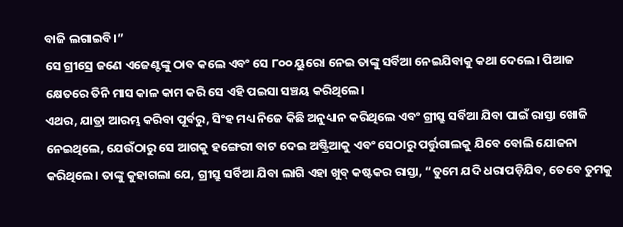ବାଜି ଲଗାଇବି।”
ସେ ଗ୍ରୀସ୍ରେ ଜଣେ ଏଜେଣ୍ଟଙ୍କୁ ଠାବ କଲେ ଏବଂ ସେ ୮୦୦ ୟୁରୋ ନେଇ ତାଙ୍କୁ ସର୍ବିଆ ନେଇଯିବାକୁ କଥା ଦେଲେ। ପିଆଜ କ୍ଷେତରେ ତିନି ମାସ କାଳ କାମ କରି ସେ ଏହି ପଇସା ସଞ୍ଚୟ କରିଥିଲେ।
ଏଥର, ଯାତ୍ରା ଆରମ୍ଭ କରିବା ପୂର୍ବରୁ, ସିଂହ ମଧ୍ୟ ନିଜେ କିଛି ଅନୁଧ୍ୟାନ କରିଥିଲେ ଏବଂ ଗ୍ରୀସ୍ରୁ ସର୍ବିଆ ଯିବା ପାଇଁ ରାସ୍ତା ଖୋଜି ନେଇଥିଲେ, ଯେଉଁଠାରୁ ସେ ଆଗକୁ ହଙ୍ଗେରୀ ବାଟ ଦେଇ ଅଷ୍ଟ୍ରିଆକୁ ଏବଂ ସେଠାରୁ ପର୍ତ୍ତୁଗାଲକୁ ଯିବେ ବୋଲି ଯୋଜନା କରିଥିଲେ। ତାଙ୍କୁ କୁହାଗଲା ଯେ, ଗ୍ରୀସ୍ରୁ ସର୍ବିଆ ଯିବା ଲାଗି ଏହା ଖୁବ୍ କଷ୍ଟକର ରାସ୍ତା, “ତୁମେ ଯଦି ଧରାପଡ଼ିଯିବ, ତେବେ ତୁମକୁ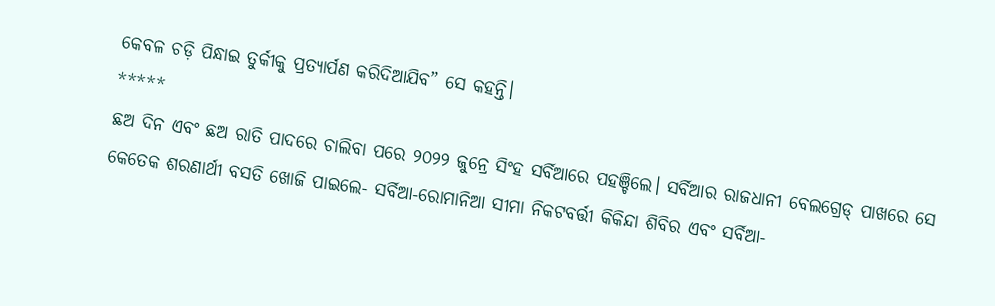କେବଳ ଚଡ଼ି ପିନ୍ଧାଇ ତୁର୍କୀକୁ ପ୍ରତ୍ୟାର୍ପଣ କରିଦିଆଯିବ” ସେ କହନ୍ତି।
*****
ଛଅ ଦିନ ଏବଂ ଛଅ ରାତି ପାଦରେ ଚାଲିବା ପରେ ୨୦୨୨ ଜୁନ୍ରେ ସିଂହ ସର୍ବିଆରେ ପହଞ୍ଚିଲେ। ସର୍ବିଆର ରାଜଧାନୀ ବେଲଗ୍ରେଡ୍ ପାଖରେ ସେ କେତେକ ଶରଣାର୍ଥୀ ବସତି ଖୋଜି ପାଇଲେ- ସର୍ବିଆ-ରୋମାନିଆ ସୀମା ନିକଟବର୍ତ୍ତୀ କିକିନ୍ଦା ଶିବିର ଏବଂ ସର୍ବିଆ-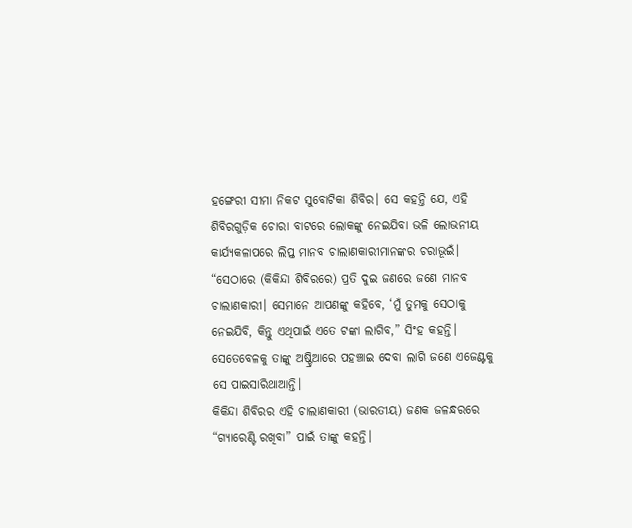ହଙ୍ଗେରୀ ସୀମା ନିକଟ ସୁବୋଟିକା ଶିବିର। ସେ କହନ୍ତି ଯେ, ଏହି ଶିବିରଗୁଡ଼ିକ ଚୋରା ବାଟରେ ଲୋକଙ୍କୁ ନେଇଯିବା ଭଳି ଲୋଭନୀୟ କାର୍ଯ୍ୟକଳାପରେ ଲିପ୍ତ ମାନବ ଚାଲାଣକାରୀମାନଙ୍କର ଚରାଭୂଇଁ।
“ସେଠାରେ (କିକିନ୍ଦା ଶିବିରରେ) ପ୍ରତି ଦୁଇ ଜଣରେ ଜଣେ ମାନବ ଚାଲାଣକାରୀ। ସେମାନେ ଆପଣଙ୍କୁ କହିବେ, ‘ମୁଁ ତୁମକୁ ସେଠାକୁ ନେଇଯିବି, କିନ୍ତୁ ଏଥିପାଇଁ ଏତେ ଟଙ୍କା ଲାଗିବ,” ସିଂହ କହନ୍ତି। ସେତେବେଳକୁ ତାଙ୍କୁ ଅଷ୍ଟ୍ରିଆରେ ପହଞ୍ଚାଇ ଦେବା ଲାଗି ଜଣେ ଏଜେଣ୍ଟକୁ ସେ ପାଇସାରିଥାଆନ୍ତି।
କିକିନ୍ଦା ଶିବିରର ଏହି ଚାଲାଣକାରୀ (ଭାରତୀୟ) ଜଣକ ଜଳନ୍ଧରରେ “ଗ୍ୟାରେଣ୍ଟି ରଖିବା” ପାଇଁ ତାଙ୍କୁ କହନ୍ତି।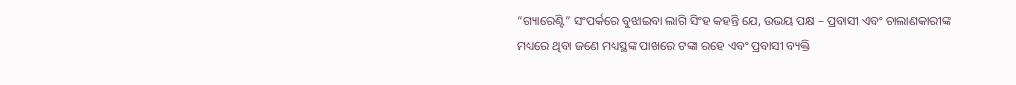“ଗ୍ୟାରେଣ୍ଟି” ସଂପର୍କରେ ବୁଝାଇବା ଲାଗି ସିଂହ କହନ୍ତି ଯେ, ଉଭୟ ପକ୍ଷ – ପ୍ରବାସୀ ଏବଂ ଚାଲାଣକାରୀଙ୍କ ମଧ୍ୟରେ ଥିବା ଜଣେ ମଧ୍ୟସ୍ଥଙ୍କ ପାଖରେ ଟଙ୍କା ରହେ ଏବଂ ପ୍ରବାସୀ ବ୍ୟକ୍ତି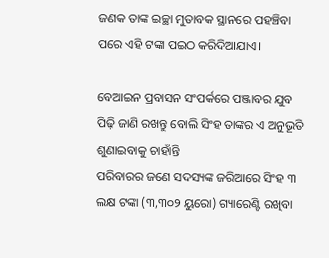ଜଣକ ତାଙ୍କ ଇଚ୍ଛା ମୁତାବକ ସ୍ଥାନରେ ପହଞ୍ଚିବା ପରେ ଏହି ଟଙ୍କା ପଇଠ କରିଦିଆଯାଏ।

ବେଆଇନ ପ୍ରବାସନ ସଂପର୍କରେ ପଞ୍ଜାବର ଯୁବ ପିଢ଼ି ଜାଣି ରଖନ୍ତୁ ବୋଲି ସିଂହ ତାଙ୍କର ଏ ଅନୁଭୂତି ଶୁଣାଇବାକୁ ଚାହାଁନ୍ତି
ପରିବାରର ଜଣେ ସଦସ୍ୟଙ୍କ ଜରିଆରେ ସିଂହ ୩ ଲକ୍ଷ ଟଙ୍କା (୩,୩୦୨ ୟୁରୋ) ଗ୍ୟାରେଣ୍ଟି ରଖିବା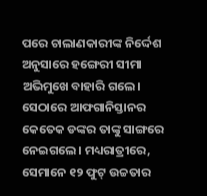ପରେ ଚାଲାଣକାରୀଙ୍କ ନିର୍ଦ୍ଦେଶ ଅନୁସାରେ ହଙ୍ଗେରୀ ସୀମା ଅଭିମୁଖେ ବାହାରି ଗଲେ। ସେଠାରେ ଆଫଗାନିସ୍ତାନର କେତେକ ଡଙ୍କର ତାଙ୍କୁ ସାଙ୍ଗରେ ନେଇଗଲେ। ମଧ୍ୟରାତ୍ରୀରେ, ସେମାନେ ୧୨ ଫୁଟ୍ ଉଚ୍ଚତାର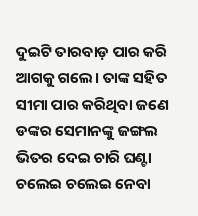ଦୁଇଟି ତାରବାଡ଼ ପାର କରି ଆଗକୁ ଗଲେ। ତାଙ୍କ ସହିତ ସୀମା ପାର କରିଥିବା ଜଣେ ଡଙ୍କର ସେମାନଙ୍କୁ ଜଙ୍ଗଲ ଭିତର ଦେଇ ଚାରି ଘଣ୍ଟା ଚଲେଇ ଚଲେଇ ନେବା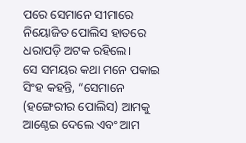ପରେ ସେମାନେ ସୀମାରେ ନିୟୋଜିତ ପୋଲିସ ହାତରେ ଧରାପଡ଼ି ଅଟକ ରହିଲେ।
ସେ ସମୟର କଥା ମନେ ପକାଇ ସିଂହ କହନ୍ତି, “ସେମାନେ (ହଙ୍ଗେରୀର ପୋଲିସ) ଆମକୁ ଆଣ୍ଠେଇ ଦେଲେ ଏବଂ ଆମ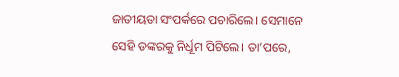ଜାତୀୟତା ସଂପର୍କରେ ପଚାରିଲେ। ସେମାନେ ସେହି ଡଙ୍କରକୁ ନିର୍ଧୂମ ପିଟିଲେ। ତା’ପରେ,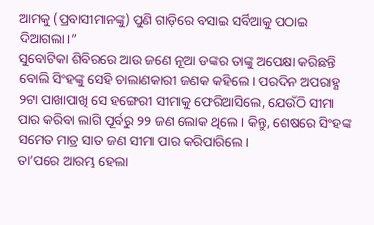ଆମକୁ (ପ୍ରବାସୀମାନଙ୍କୁ) ପୁଣି ଗାଡ଼ିରେ ବସାଇ ସର୍ବିଆକୁ ପଠାଇ ଦିଆଗଲା।”
ସୁବୋଟିକା ଶିବିରରେ ଆଉ ଜଣେ ନୂଆ ଡଙ୍କର ତାଙ୍କୁ ଅପେକ୍ଷା କରିଛନ୍ତି ବୋଲି ସିଂହଙ୍କୁ ସେହି ଚାଲାଣକାରୀ ଜଣକ କହିଲେ। ପରଦିନ ଅପରାହ୍ଣ ୨ଟା ପାଖାପାଖି ସେ ହଙ୍ଗେରୀ ସୀମାକୁ ଫେରିଆସିଲେ, ଯେଉଁଠି ସୀମା ପାର କରିବା ଲାଗି ପୂର୍ବରୁ ୨୨ ଜଣ ଲୋକ ଥିଲେ। କିନ୍ତୁ, ଶେଷରେ ସିଂହଙ୍କ ସମେତ ମାତ୍ର ସାତ ଜଣ ସୀମା ପାର କରିପାରିଲେ।
ତା’ପରେ ଆରମ୍ଭ ହେଲା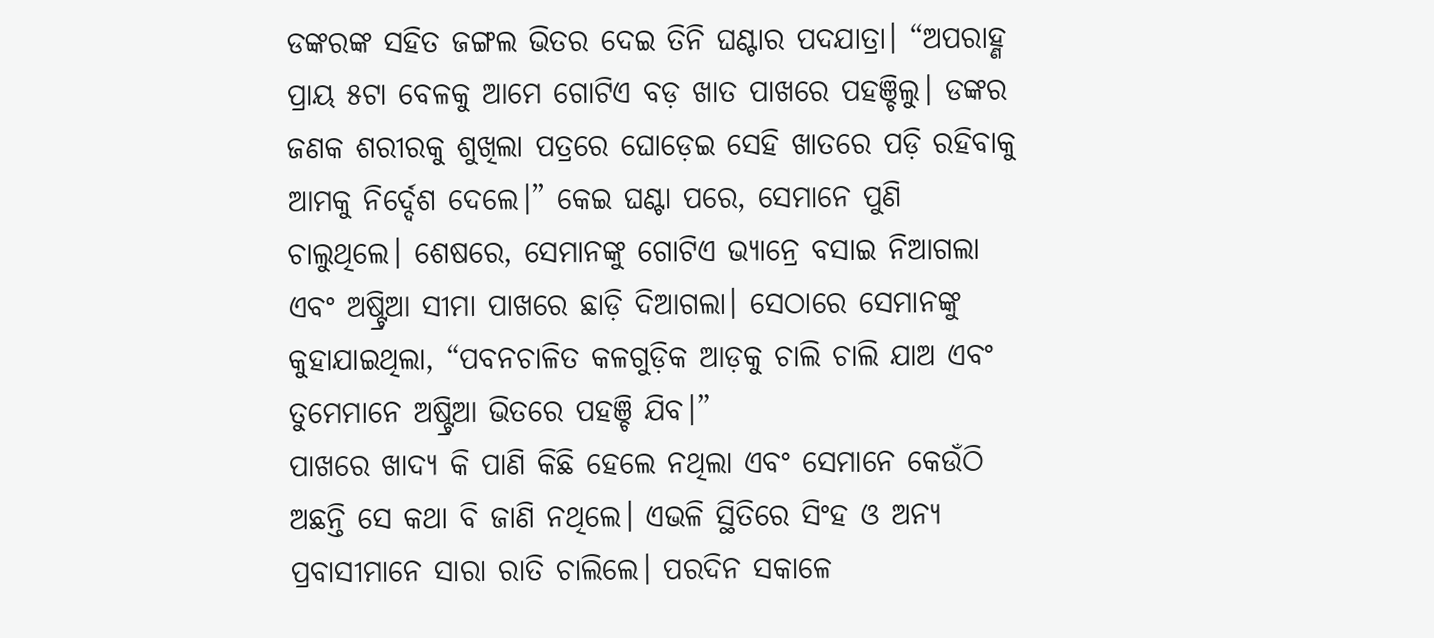ଡଙ୍କରଙ୍କ ସହିତ ଜଙ୍ଗଲ ଭିତର ଦେଇ ତିନି ଘଣ୍ଟାର ପଦଯାତ୍ରା। “ଅପରାହ୍ଣ ପ୍ରାୟ ୫ଟା ବେଳକୁ ଆମେ ଗୋଟିଏ ବଡ଼ ଖାତ ପାଖରେ ପହଞ୍ଚିଲୁ। ଡଙ୍କର ଜଣକ ଶରୀରକୁ ଶୁଖିଲା ପତ୍ରରେ ଘୋଡ଼େଇ ସେହି ଖାତରେ ପଡ଼ି ରହିବାକୁ ଆମକୁ ନିର୍ଦ୍ଦେଶ ଦେଲେ।” କେଇ ଘଣ୍ଟା ପରେ, ସେମାନେ ପୁଣି ଚାଲୁଥିଲେ। ଶେଷରେ, ସେମାନଙ୍କୁ ଗୋଟିଏ ଭ୍ୟାନ୍ରେ ବସାଇ ନିଆଗଲା ଏବଂ ଅଷ୍ଟ୍ରିଆ ସୀମା ପାଖରେ ଛାଡ଼ି ଦିଆଗଲା। ସେଠାରେ ସେମାନଙ୍କୁ କୁହାଯାଇଥିଲା, “ପବନଚାଳିତ କଳଗୁଡ଼ିକ ଆଡ଼କୁ ଚାଲି ଚାଲି ଯାଅ ଏବଂ ତୁମେମାନେ ଅଷ୍ଟ୍ରିଆ ଭିତରେ ପହଞ୍ଚି ଯିବ।”
ପାଖରେ ଖାଦ୍ୟ କି ପାଣି କିଛି ହେଲେ ନଥିଲା ଏବଂ ସେମାନେ କେଉଁଠି ଅଛନ୍ତି ସେ କଥା ବି ଜାଣି ନଥିଲେ। ଏଭଳି ସ୍ଥିତିରେ ସିଂହ ଓ ଅନ୍ୟ ପ୍ରବାସୀମାନେ ସାରା ରାତି ଚାଲିଲେ। ପରଦିନ ସକାଳେ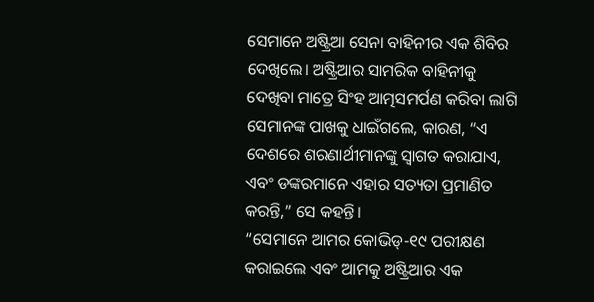ସେମାନେ ଅଷ୍ଟ୍ରିଆ ସେନା ବାହିନୀର ଏକ ଶିବିର ଦେଖିଲେ। ଅଷ୍ଟ୍ରିଆର ସାମରିକ ବାହିନୀକୁ ଦେଖିବା ମାତ୍ରେ ସିଂହ ଆତ୍ମସମର୍ପଣ କରିବା ଲାଗି ସେମାନଙ୍କ ପାଖକୁ ଧାଇଁଗଲେ, କାରଣ, “ଏ ଦେଶରେ ଶରଣାର୍ଥୀମାନଙ୍କୁ ସ୍ୱାଗତ କରାଯାଏ, ଏବଂ ଡଙ୍କରମାନେ ଏହାର ସତ୍ୟତା ପ୍ରମାଣିତ କରନ୍ତି,” ସେ କହନ୍ତି।
“ସେମାନେ ଆମର କୋଭିଡ୍-୧୯ ପରୀକ୍ଷଣ କରାଇଲେ ଏବଂ ଆମକୁ ଅଷ୍ଟ୍ରିଆର ଏକ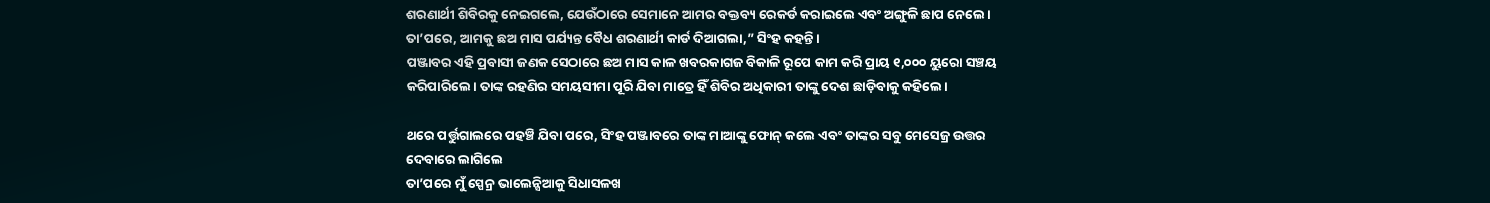ଶରଣାର୍ଥୀ ଶିବିରକୁ ନେଇଗଲେ, ଯେଉଁଠାରେ ସେମାନେ ଆମର ବକ୍ତବ୍ୟ ରେକର୍ଡ କରାଇଲେ ଏବଂ ଅଙ୍ଗୁଳି ଛାପ ନେଲେ। ତା’ପରେ, ଆମକୁ ଛଅ ମାସ ପର୍ଯ୍ୟନ୍ତ ବୈଧ ଶରଣାର୍ଥୀ କାର୍ଡ ଦିଆଗଲା,” ସିଂହ କହନ୍ତି।
ପଞ୍ଜାବର ଏହି ପ୍ରବାସୀ ଜଣକ ସେଠାରେ ଛଅ ମାସ କାଳ ଖବରକାଗଜ ବିକାଳି ରୂପେ କାମ କରି ପ୍ରାୟ ୧,୦୦୦ ୟୁରୋ ସଞ୍ଚୟ କରିପାରିଲେ। ତାଙ୍କ ରହଣିର ସମୟସୀମା ପୂରି ଯିବା ମାତ୍ରେ ହିଁ ଶିବିର ଅଧିକାରୀ ତାଙ୍କୁ ଦେଶ ଛାଡ଼ିବାକୁ କହିଲେ।

ଥରେ ପର୍ତ୍ତୁଗାଲରେ ପହଞ୍ଚି ଯିବା ପରେ, ସିଂହ ପଞ୍ଜାବରେ ତାଙ୍କ ମାଆଙ୍କୁ ଫୋନ୍ କଲେ ଏବଂ ତାଙ୍କର ସବୁ ମେସେଜ୍ର ଉତ୍ତର ଦେବାରେ ଲାଗିଲେ
ତା’ପରେ ମୁଁ ସ୍ପେନ୍ର ଭାଲେନ୍ସିଆକୁ ସିଧାସଳଖ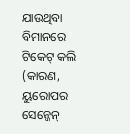ଯାଉଥିବା ବିମାନରେ ଟିକେଟ୍ କଲି (କାରଣ, ୟୁରୋପର ସେନ୍ଜେନ୍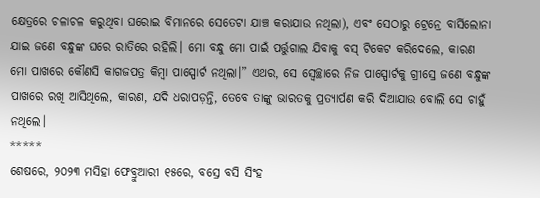କ୍ଷେତ୍ରରେ ଚଳାଚଳ କରୁଥିବା ଘରୋଇ ବିମାନରେ ସେତେଟା ଯାଞ୍ଚ କରାଯାଉ ନଥିଲା), ଏବଂ ସେଠାରୁ ଟ୍ରେନ୍ରେ ବାର୍ସିଲୋନା ଯାଇ ଜଣେ ବନ୍ଧୁଙ୍କ ଘରେ ରାତିରେ ରହିଲି। ମୋ ବନ୍ଧୁ ମୋ ପାଇଁ ପର୍ତ୍ତୁଗାଲ ଯିବାକୁ ବସ୍ ଟିକେଟ କରିଦେଲେ, କାରଣ ମୋ ପାଖରେ କୌଣସି କାଗଜପତ୍ର କିମ୍ବା ପାସ୍ପୋର୍ଟ ନଥିଲା।” ଏଥର, ସେ ସ୍ୱେଚ୍ଛାରେ ନିଜ ପାସ୍ପୋର୍ଟକୁ ଗ୍ରୀସ୍ରେ ଜଣେ ବନ୍ଧୁଙ୍କ ପାଖରେ ରଖି ଆସିଥିଲେ, କାରଣ, ଯଦି ଧରାପଡ଼ନ୍ତି, ତେବେ ତାଙ୍କୁ ଭାରତକୁ ପ୍ରତ୍ୟାର୍ପଣ କରି ଦିଆଯାଉ ବୋଲି ସେ ଚାହୁଁ ନଥିଲେ।
*****
ଶେଷରେ, ୨୦୨୩ ମସିହା ଫେବ୍ରୁଆରୀ ୧୫ରେ, ବସ୍ରେ ବସି ସିଂହ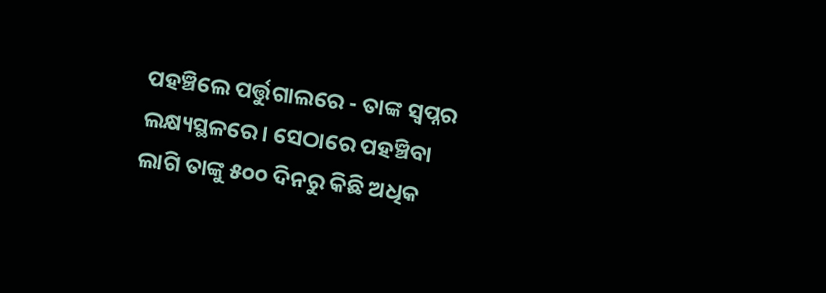ପହଞ୍ଚିଲେ ପର୍ତ୍ତୁଗାଲରେ - ତାଙ୍କ ସ୍ୱପ୍ନର ଲକ୍ଷ୍ୟସ୍ଥଳରେ। ସେଠାରେ ପହଞ୍ଚିବା ଲାଗି ତାଙ୍କୁ ୫୦୦ ଦିନରୁ କିଛି ଅଧିକ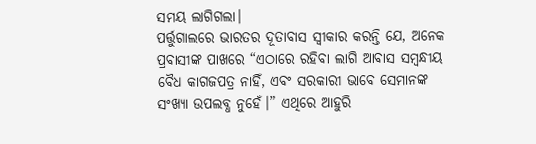ସମୟ ଲାଗିଗଲା।
ପର୍ତ୍ତୁଗାଲରେ ଭାରତର ଦୂତାବାସ ସ୍ୱୀକାର କରନ୍ତି ଯେ, ଅନେକ ପ୍ରବାସୀଙ୍କ ପାଖରେ “ଏଠାରେ ରହିବା ଲାଗି ଆବାସ ସମ୍ବନ୍ଧୀୟ ବୈଧ କାଗଜପତ୍ର ନାହିଁ, ଏବଂ ସରକାରୀ ଭାବେ ସେମାନଙ୍କ ସଂଖ୍ୟା ଉପଲବ୍ଧ ନୁହେଁ।” ଏଥିରେ ଆହୁରି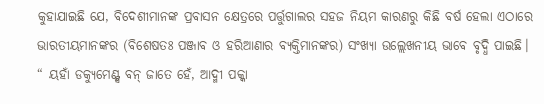କୁହାଯାଇଛି ଯେ, ବିଦେଶୀମାନଙ୍କ ପ୍ରବାସନ କ୍ଷେତ୍ରରେ ପର୍ତ୍ତୁଗାଲର ସହଜ ନିୟମ କାରଣରୁ କିଛି ବର୍ଷ ହେଲା ଏଠାରେ ଭାରତୀୟମାନଙ୍କର (ବିଶେଷତଃ ପଞ୍ଜାବ ଓ ହରିଆଣାର ବ୍ୟକ୍ତିମାନଙ୍କର) ସଂଖ୍ୟା ଉଲ୍ଲେଖନୀୟ ଭାବେ ବୃଦ୍ଧି ପାଇଛି।
“ ୟହାଁ ଡକ୍ୟୁମେଣ୍ଟ୍ସ ବନ୍ ଜାତେ ହେଁ, ଆଦ୍ମୀ ପକ୍କା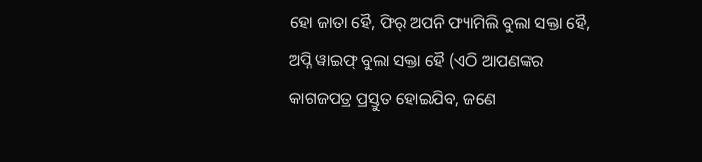ହୋ ଜାତା ହୈ, ଫିର୍ ଅପନି ଫ୍ୟାମିଲି ବୁଲା ସକ୍ତା ହୈ, ଅପ୍ନି ୱାଇଫ୍ ବୁଲା ସକ୍ତା ହୈ (ଏଠି ଆପଣଙ୍କର କାଗଜପତ୍ର ପ୍ରସ୍ତୁତ ହୋଇଯିବ, ଜଣେ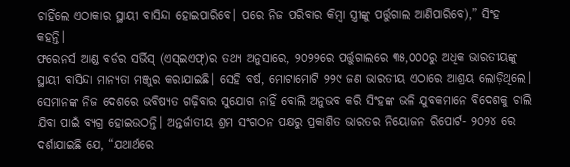ଚାହିଁଲେ ଏଠାକାର ସ୍ଥାୟୀ ବାସିନ୍ଦା ହୋଇପାରିବେ। ପରେ ନିଜ ପରିବାର କିମ୍ବା ସ୍ତ୍ରୀଙ୍କୁ ପର୍ତ୍ତୁଗାଲ ଆଣିପାରିବେ),” ସିଂହ କହନ୍ତି।
ଫରେନର୍ସ ଆଣ୍ଡ ବର୍ଡର ସର୍ଭିସ୍ (ଏସ୍ଇଏଫ୍)ର ତଥ୍ୟ ଅନୁସାରେ, ୨୦୨୨ରେ ପର୍ତ୍ତୁଗାଲରେ ୩୫,୦୦୦ରୁ ଅଧିକ ଭାରତୀୟଙ୍କୁ ସ୍ଥାୟୀ ବାସିନ୍ଦା ମାନ୍ୟତା ମଞ୍ଜୁର କରାଯାଇଛି। ସେହି ବର୍ଷ, ମୋଟାମୋଟି ୨୨୯ ଜଣ ଭାରତୀୟ ଏଠାରେ ଆଶ୍ରୟ ଲୋଡ଼ିଥିଲେ।
ସେମାନଙ୍କ ନିଜ ଦେଶରେ ଭବିଷ୍ୟତ ଗଢ଼ିବାର ସୁଯୋଗ ନାହିଁ ବୋଲି ଅନୁଭବ କରି ସିଂହଙ୍କ ଭଳି ଯୁବକମାନେ ବିଦେଶକୁ ଚାଲି ଯିବା ପାଇଁ ବ୍ୟଗ୍ର ହୋଇଉଠନ୍ତି। ଅନ୍ତର୍ଜାତୀୟ ଶ୍ରମ ସଂଗଠନ ପକ୍ଷରୁ ପ୍ରକାଶିତ ଭାରତର ନିୟୋଜନ ରିପୋର୍ଟ- ୨୦୨୪ ରେ ଦର୍ଶାଯାଇଛି ଯେ, “ଯଥାର୍ଥରେ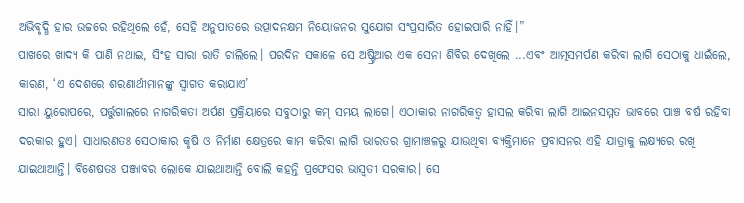ଅଭିବୃଦ୍ଧି ହାର ଉଚ୍ଚରେ ରହିଥିଲେ ହେଁ, ସେହି ଅନୁପାତରେ ଉତ୍ପାଦନକ୍ଷମ ନିୟୋଜନର ସୁଯୋଗ ସଂପ୍ରସାରିତ ହୋଇପାରି ନାହିଁ।”
ପାଖରେ ଖାଦ୍ୟ କି ପାଣି ନଥାଇ, ସିଂହ ସାରା ରାତି ଚାଲିଲେ। ପରଦିନ ସକାଳେ ସେ ଅଷ୍ଟ୍ରିଆର ଏକ ସେନା ଶିବିର ଦେଖିଲେ ...ଏବଂ ଆତ୍ମସମର୍ପଣ କରିବା ଲାଗି ସେଠାକୁ ଧାଇଁଲେ, କାରଣ, ‘ଏ ଦେଶରେ ଶରଣାର୍ଥୀମାନଙ୍କୁ ସ୍ୱାଗତ କରାଯାଏ’
ସାରା ୟୁରୋପରେ, ପର୍ତ୍ତୁଗାଲରେ ନାଗରିକତା ଅର୍ପଣ ପ୍ରକ୍ରିୟାରେ ସବୁଠାରୁ କମ୍ ସମୟ ଲାଗେ। ଏଠାକାର ନାଗରିକତ୍ବ ହାସଲ କରିବା ଲାଗି ଆଇନସମ୍ମତ ଭାବରେ ପାଞ୍ଚ ବର୍ଷ ରହିବା ଦରକାର ହୁଏ। ସାଧାରଣତଃ ସେଠାକାର କୃଷି ଓ ନିର୍ମାଣ କ୍ଷେତ୍ରରେ କାମ କରିବା ଲାଗି ଭାରତର ଗ୍ରାମାଞ୍ଚଳରୁ ଯାଉଥିବା ବ୍ୟକ୍ତିମାନେ ପ୍ରବାସନର ଏହି ଯାତ୍ରାକୁ ଲକ୍ଷ୍ୟରେ ରଖି ଯାଇଥାଆନ୍ତି। ବିଶେଷତଃ ପଞ୍ଜାବର ଲୋକେ ଯାଇଥାଆନ୍ତି ବୋଲି କହନ୍ତି ପ୍ରଫେସର ଭାସ୍ୱତୀ ସରକାର। ସେ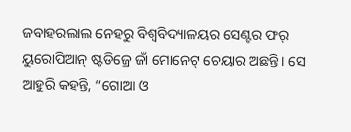ଜବାହରଲାଲ ନେହରୁ ବିଶ୍ବବିଦ୍ୟାଳୟର ସେଣ୍ଟର ଫର୍ ୟୁରୋପିଆନ୍ ଷ୍ଟଡିଜ୍ରେ ଜାଁ ମୋନେଟ୍ ଚେୟାର ଅଛନ୍ତି। ସେ ଆହୁରି କହନ୍ତି, “ଗୋଆ ଓ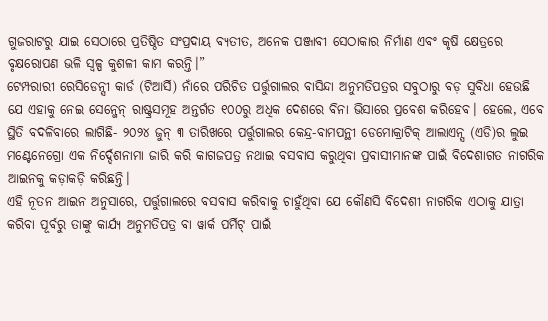ଗୁଜରାଟରୁ ଯାଇ ସେଠାରେ ପ୍ରତିଷ୍ଠିତ ସଂପ୍ରଦାୟ ବ୍ୟତୀତ, ଅନେକ ପଞ୍ଜାବୀ ସେଠାକାର ନିର୍ମାଣ ଏବଂ କୃଷି କ୍ଷେତ୍ରରେ ବୃକ୍ଷରୋପଣ ଭଳି ସ୍ୱଳ୍ପ କୁଶଳୀ କାମ କରନ୍ତି।”
ଟେମ୍ପରାରୀ ରେସିଡେନ୍ସୀ କାର୍ଡ (ଟିଆର୍ସି) ନାଁରେ ପରିଚିତ ପର୍ତ୍ତୁଗାଲର ବାସିନ୍ଦା ଅନୁମତିପତ୍ରର ସବୁଠାରୁ ବଡ଼ ସୁବିଧା ହେଉଛି ଯେ ଏହାକୁ ନେଇ ସେନ୍ଜେନ୍ ରାଷ୍ଟ୍ରସମୂହ ଅନ୍ତର୍ଗତ ୧୦୦ରୁ ଅଧିକ ଦେଶରେ ବିନା ଭିସାରେ ପ୍ରବେଶ କରିହେବ। ହେଲେ, ଏବେ ସ୍ଥିତି ବଦଳିବାରେ ଲାଗିଛି- ୨୦୨୪ ଜୁନ୍ ୩ ତାରିଖରେ ପର୍ତ୍ତୁଗାଲର କେନ୍ଦ୍ର-ବାମପନ୍ଥୀ ଡେମୋକ୍ରାଟିକ୍ ଆଲାଏନ୍ସ (ଏଡି)ର ଲୁଇ ମଣ୍ଟେନେଗ୍ରୋ ଏକ ନିର୍ଦ୍ଦେଶନାମା ଜାରି କରି କାଗଜପତ୍ର ନଥାଇ ବସବାସ କରୁଥିବା ପ୍ରବାସୀମାନଙ୍କ ପାଇଁ ବିଦେଶାଗତ ନାଗରିକ ଆଇନକୁ କଡ଼ାକଡ଼ି କରିଛନ୍ତି।
ଏହି ନୂତନ ଆଇନ ଅନୁସାରେ, ପର୍ତ୍ତୁଗାଲରେ ବସବାସ କରିବାକୁ ଚାହୁଁଥିବା ଯେ କୌଣସି ବିଦେଶୀ ନାଗରିକ ଏଠାକୁ ଯାତ୍ରା କରିବା ପୂର୍ବରୁ ତାଙ୍କୁ କାର୍ଯ୍ୟ ଅନୁମତିପତ୍ର ବା ୱାର୍କ ପର୍ମିଟ୍ ପାଇଁ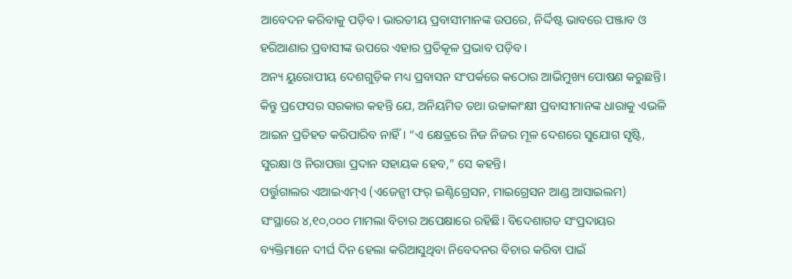ଆବେଦନ କରିବାକୁ ପଡ଼ିବ। ଭାରତୀୟ ପ୍ରବାସୀମାନଙ୍କ ଉପରେ, ନିର୍ଦ୍ଦିଷ୍ଟ ଭାବରେ ପଞ୍ଜାବ ଓ ହରିଆଣାର ପ୍ରବାସୀଙ୍କ ଉପରେ ଏହାର ପ୍ରତିକୂଳ ପ୍ରଭାବ ପଡ଼ିବ।
ଅନ୍ୟ ୟୁରୋପୀୟ ଦେଶଗୁଡ଼ିକ ମଧ୍ୟ ପ୍ରବାସନ ସଂପର୍କରେ କଠୋର ଆଭିମୁଖ୍ୟ ପୋଷଣ କରୁଛନ୍ତି। କିନ୍ତୁ ପ୍ରଫେସର ସରକାର କହନ୍ତି ଯେ, ଅନିୟମିତ ତଥା ଉଚ୍ଚାକାଂକ୍ଷୀ ପ୍ରବାସୀମାନଙ୍କ ଧାରାକୁ ଏଭଳି ଆଇନ ପ୍ରତିହତ କରିପାରିବ ନାହିଁ। “ଏ କ୍ଷେତ୍ରରେ ନିଜ ନିଜର ମୂଳ ଦେଶରେ ସୁଯୋଗ ସୃଷ୍ଟି, ସୁରକ୍ଷା ଓ ନିରାପତ୍ତା ପ୍ରଦାନ ସହାୟକ ହେବ,” ସେ କହନ୍ତି।
ପର୍ତ୍ତୁଗାଲର ଏଆଇଏମ୍ଏ (ଏଜେନ୍ସୀ ଫର୍ ଇଣ୍ଟିଗ୍ରେସନ, ମାଇଗ୍ରେସନ ଆଣ୍ଡ ଆସାଇଲମ) ସଂସ୍ଥାରେ ୪,୧୦,୦୦୦ ମାମଲା ବିଚାର ଅପେକ୍ଷାରେ ରହିଛି। ବିଦେଶାଗତ ସଂପ୍ରଦାୟର ବ୍ୟକ୍ତିମାନେ ଦୀର୍ଘ ଦିନ ହେଲା କରିଆସୁଥିବା ନିବେଦନର ବିଚାର କରିବା ପାଇଁ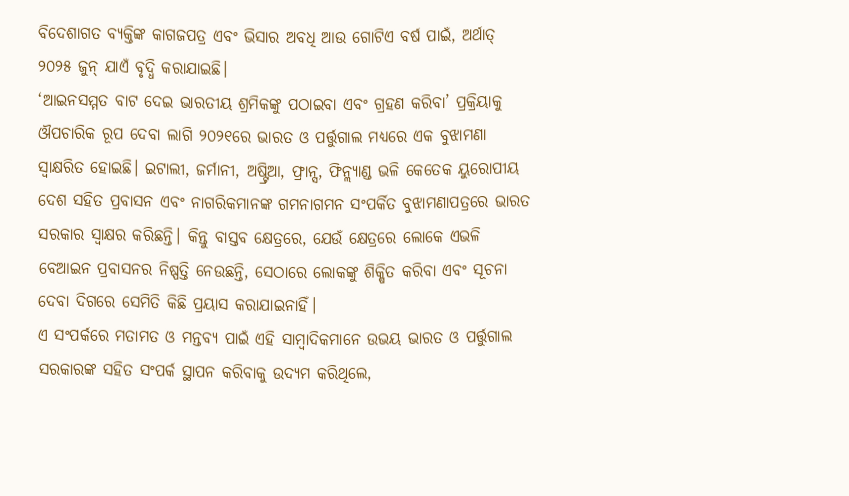ବିଦେଶାଗତ ବ୍ୟକ୍ତିଙ୍କ କାଗଜପତ୍ର ଏବଂ ଭିସାର ଅବଧି ଆଉ ଗୋଟିଏ ବର୍ଷ ପାଇଁ, ଅର୍ଥାତ୍ ୨୦୨୫ ଜୁନ୍ ଯାଏଁ ବୃଦ୍ଧି କରାଯାଇଛି।
‘ଆଇନସମ୍ମତ ବାଟ ଦେଇ ଭାରତୀୟ ଶ୍ରମିକଙ୍କୁ ପଠାଇବା ଏବଂ ଗ୍ରହଣ କରିବା’ ପ୍ରକ୍ରିୟାକୁ ଔପଚାରିକ ରୂପ ଦେବା ଲାଗି ୨୦୨୧ରେ ଭାରତ ଓ ପର୍ତ୍ତୁଗାଲ ମଧ୍ୟରେ ଏକ ବୁଝାମଣା ସ୍ୱାକ୍ଷରିତ ହୋଇଛି। ଇଟାଲୀ, ଜର୍ମାନୀ, ଅଷ୍ଟ୍ରିଆ, ଫ୍ରାନ୍ସ, ଫିନ୍ଲ୍ୟାଣ୍ଡ ଭଳି କେତେକ ୟୁରୋପୀୟ ଦେଶ ସହିତ ପ୍ରବାସନ ଏବଂ ନାଗରିକମାନଙ୍କ ଗମନାଗମନ ସଂପର୍କିତ ବୁଝାମଣାପତ୍ରରେ ଭାରତ ସରକାର ସ୍ୱାକ୍ଷର କରିଛନ୍ତି। କିନ୍ତୁ ବାସ୍ତବ କ୍ଷେତ୍ରରେ, ଯେଉଁ କ୍ଷେତ୍ରରେ ଲୋକେ ଏଭଳି ବେଆଇନ ପ୍ରବାସନର ନିଷ୍ପତ୍ତି ନେଉଛନ୍ତି, ସେଠାରେ ଲୋକଙ୍କୁ ଶିକ୍ଷିତ କରିବା ଏବଂ ସୂଚନା ଦେବା ଦିଗରେ ସେମିତି କିଛି ପ୍ରୟାସ କରାଯାଇନାହିଁ।
ଏ ସଂପର୍କରେ ମତାମତ ଓ ମନ୍ତବ୍ୟ ପାଇଁ ଏହି ସାମ୍ବାଦିକମାନେ ଉଭୟ ଭାରତ ଓ ପର୍ତ୍ତୁଗାଲ ସରକାରଙ୍କ ସହିତ ସଂପର୍କ ସ୍ଥାପନ କରିବାକୁ ଉଦ୍ୟମ କରିଥିଲେ,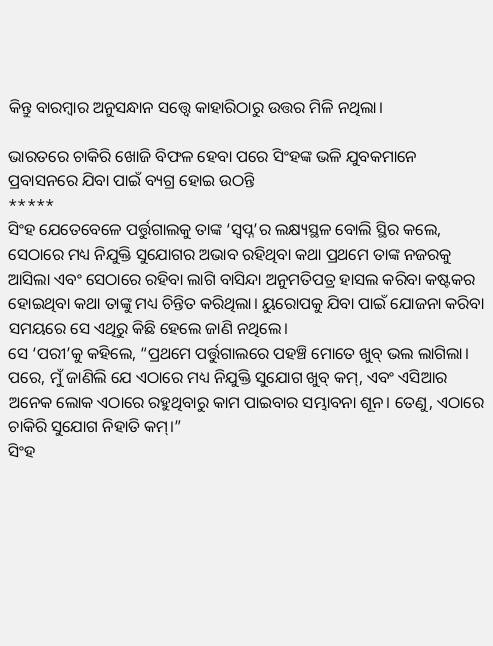କିନ୍ତୁ ବାରମ୍ବାର ଅନୁସନ୍ଧାନ ସତ୍ତ୍ୱେ କାହାରିଠାରୁ ଉତ୍ତର ମିଳି ନଥିଲା।

ଭାରତରେ ଚାକିରି ଖୋଜି ବିଫଳ ହେବା ପରେ ସିଂହଙ୍କ ଭଳି ଯୁବକମାନେ ପ୍ରବାସନରେ ଯିବା ପାଇଁ ବ୍ୟଗ୍ର ହୋଇ ଉଠନ୍ତି
*****
ସିଂହ ଯେତେବେଳେ ପର୍ତ୍ତୁଗାଲକୁ ତାଙ୍କ ‘ସ୍ୱପ୍ନ’ର ଲକ୍ଷ୍ୟସ୍ଥଳ ବୋଲି ସ୍ଥିର କଲେ, ସେଠାରେ ମଧ୍ୟ ନିଯୁକ୍ତି ସୁଯୋଗର ଅଭାବ ରହିଥିବା କଥା ପ୍ରଥମେ ତାଙ୍କ ନଜରକୁ ଆସିଲା ଏବଂ ସେଠାରେ ରହିବା ଲାଗି ବାସିନ୍ଦା ଅନୁମତିପତ୍ର ହାସଲ କରିବା କଷ୍ଟକର ହୋଇଥିବା କଥା ତାଙ୍କୁ ମଧ୍ୟ ଚିନ୍ତିତ କରିଥିଲା। ୟୁରୋପକୁ ଯିବା ପାଇଁ ଯୋଜନା କରିବା ସମୟରେ ସେ ଏଥିରୁ କିଛି ହେଲେ ଜାଣି ନଥିଲେ।
ସେ ‘ପରୀ’କୁ କହିଲେ, “ପ୍ରଥମେ ପର୍ତ୍ତୁଗାଲରେ ପହଞ୍ଚି ମୋତେ ଖୁବ୍ ଭଲ ଲାଗିଲା। ପରେ, ମୁଁ ଜାଣିଲି ଯେ ଏଠାରେ ମଧ୍ୟ ନିଯୁକ୍ତି ସୁଯୋଗ ଖୁବ୍ କମ୍, ଏବଂ ଏସିଆର ଅନେକ ଲୋକ ଏଠାରେ ରହୁଥିବାରୁ କାମ ପାଇବାର ସମ୍ଭାବନା ଶୂନ। ତେଣୁ, ଏଠାରେ ଚାକିରି ସୁଯୋଗ ନିହାତି କମ୍।”
ସିଂହ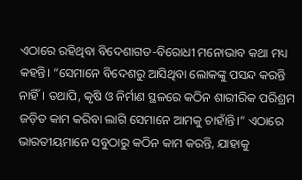ଏଠାରେ ରହିଥିବା ବିଦେଶାଗତ-ବିରୋଧୀ ମନୋଭାବ କଥା ମଧ୍ୟ କହନ୍ତି। “ସେମାନେ ବିଦେଶରୁ ଆସିଥିବା ଲୋକଙ୍କୁ ପସନ୍ଦ କରନ୍ତି ନାହିଁ। ତଥାପି, କୃଷି ଓ ନିର୍ମାଣ ସ୍ଥଳରେ କଠିନ ଶାରୀରିକ ପରିଶ୍ରମ ଜଡ଼ିତ କାମ କରିବା ଲାଗି ସେମାନେ ଆମକୁ ଚାହାଁନ୍ତି।” ଏଠାରେ ଭାରତୀୟମାନେ ସବୁଠାରୁ କଠିନ କାମ କରନ୍ତି, ଯାହାକୁ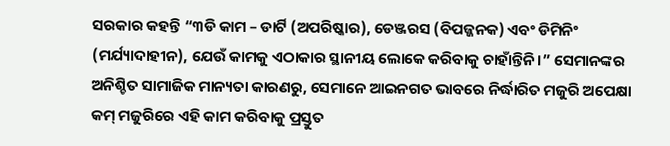ସରକାର କହନ୍ତି “୩ଡି କାମ – ଡାର୍ଟି (ଅପରିଷ୍କାର), ଡେଞ୍ଜରସ (ବିପଜ୍ଜନକ) ଏବଂ ଡିମିନିଂ (ମର୍ଯ୍ୟାଦାହୀନ), ଯେଉଁ କାମକୁ ଏଠାକାର ସ୍ଥାନୀୟ ଲୋକେ କରିବାକୁ ଚାହାଁନ୍ତିନି।” ସେମାନଙ୍କର ଅନିଶ୍ଚିତ ସାମାଜିକ ମାନ୍ୟତା କାରଣରୁ, ସେମାନେ ଆଇନଗତ ଭାବରେ ନିର୍ଦ୍ଧାରିତ ମଜୁରି ଅପେକ୍ଷା କମ୍ ମଜୁରିରେ ଏହି କାମ କରିବାକୁ ପ୍ରସ୍ତୁତ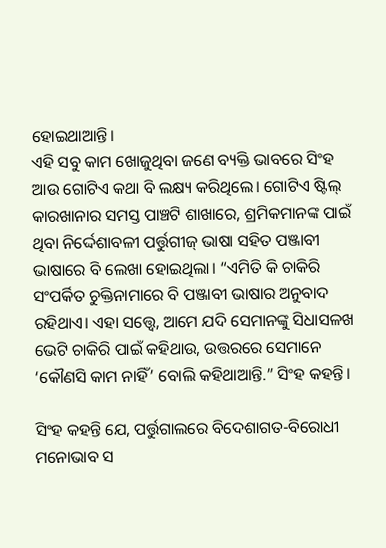ହୋଇଥାଆନ୍ତି।
ଏହି ସବୁ କାମ ଖୋଜୁଥିବା ଜଣେ ବ୍ୟକ୍ତି ଭାବରେ ସିଂହ ଆଉ ଗୋଟିଏ କଥା ବି ଲକ୍ଷ୍ୟ କରିଥିଲେ। ଗୋଟିଏ ଷ୍ଟିଲ୍ କାରଖାନାର ସମସ୍ତ ପାଞ୍ଚଟି ଶାଖାରେ, ଶ୍ରମିକମାନଙ୍କ ପାଇଁ ଥିବା ନିର୍ଦ୍ଦେଶାବଳୀ ପର୍ତ୍ତୁଗୀଜ୍ ଭାଷା ସହିତ ପଞ୍ଜାବୀ ଭାଷାରେ ବି ଲେଖା ହୋଇଥିଲା। “ଏମିତି କି ଚାକିରି ସଂପର୍କିତ ଚୁକ୍ତିନାମାରେ ବି ପଞ୍ଜାବୀ ଭାଷାର ଅନୁବାଦ ରହିଥାଏ। ଏହା ସତ୍ତ୍ୱେ, ଆମେ ଯଦି ସେମାନଙ୍କୁ ସିଧାସଳଖ ଭେଟି ଚାକିରି ପାଇଁ କହିଥାଉ, ଉତ୍ତରରେ ସେମାନେ ‘କୌଣସି କାମ ନାହିଁ’ ବୋଲି କହିଥାଆନ୍ତି.” ସିଂହ କହନ୍ତି।

ସିଂହ କହନ୍ତି ଯେ, ପର୍ତ୍ତୁଗାଲରେ ବିଦେଶାଗତ-ବିରୋଧୀ ମନୋଭାବ ସ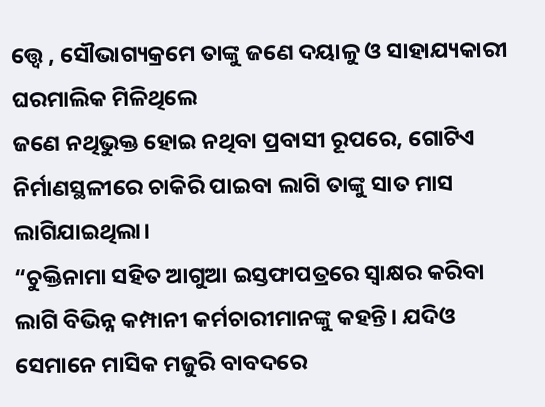ତ୍ତ୍ୱେ , ସୌଭାଗ୍ୟକ୍ରମେ ତାଙ୍କୁ ଜଣେ ଦୟାଳୁ ଓ ସାହାଯ୍ୟକାରୀ ଘରମାଲିକ ମିଳିଥିଲେ
ଜଣେ ନଥିଭୁକ୍ତ ହୋଇ ନଥିବା ପ୍ରବାସୀ ରୂପରେ, ଗୋଟିଏ ନିର୍ମାଣସ୍ଥଳୀରେ ଚାକିରି ପାଇବା ଲାଗି ତାଙ୍କୁ ସାତ ମାସ ଲାଗିଯାଇଥିଲା।
“ଚୁକ୍ତିନାମା ସହିତ ଆଗୁଆ ଇସ୍ତଫାପତ୍ରରେ ସ୍ୱାକ୍ଷର କରିବା ଲାଗି ବିଭିନ୍ନ କମ୍ପାନୀ କର୍ମଚାରୀମାନଙ୍କୁ କହନ୍ତି। ଯଦିଓ ସେମାନେ ମାସିକ ମଜୁରି ବାବଦରେ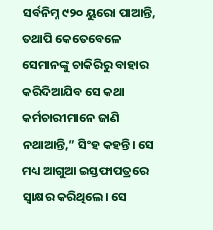ସର୍ବନିମ୍ନ ୯୨୦ ୟୁରୋ ପାଆନ୍ତି, ତଥାପି କେତେବେଳେ ସେମାନଙ୍କୁ ଚାକିରିରୁ ବାହାର କରିଦିଆଯିବ ସେ କଥା କର୍ମଚାରୀମାନେ ଜାଣି ନଥାଆନ୍ତି,” ସିଂହ କହନ୍ତି। ସେ ମଧ୍ୟ ଆଗୁଆ ଇସ୍ତଫାପତ୍ରରେ ସ୍ୱାକ୍ଷର କରିଥିଲେ। ସେ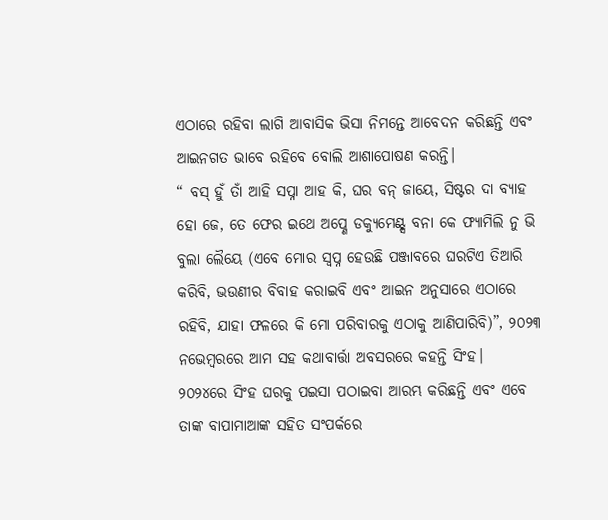ଏଠାରେ ରହିବା ଲାଗି ଆବାସିକ ଭିସା ନିମନ୍ତେ ଆବେଦନ କରିଛନ୍ତି ଏବଂ ଆଇନଗତ ଭାବେ ରହିବେ ବୋଲି ଆଶାପୋଷଣ କରନ୍ତି।
“ ବସ୍ ହୁଁ ତାଁ ଆହି ସପ୍ନା ଆହ କି, ଘର ବନ୍ ଜାୟେ, ସିଷ୍ଟର ଦା ବ୍ୟାହ ହୋ ଜେ, ତେ ଫେର ଇଥେ ଅପ୍ଣେ ଡକ୍ୟୁମେଣ୍ଟ୍ସ ବନା କେ ଫ୍ୟାମିଲି ନୁ ଭି ବୁଲା ଲୈୟେ (ଏବେ ମୋର ସ୍ୱପ୍ନ ହେଉଛି ପଞ୍ଜାବରେ ଘରଟିଏ ତିଆରି କରିବି, ଭଉଣୀର ବିବାହ କରାଇବି ଏବଂ ଆଇନ ଅନୁସାରେ ଏଠାରେ ରହିବି, ଯାହା ଫଳରେ କି ମୋ ପରିବାରକୁ ଏଠାକୁ ଆଣିପାରିବି)”, ୨୦୨୩ ନଭେମ୍ବରରେ ଆମ ସହ କଥାବାର୍ତ୍ତା ଅବସରରେ କହନ୍ତି ସିଂହ।
୨୦୨୪ରେ ସିଂହ ଘରକୁ ପଇସା ପଠାଇବା ଆରମ୍ଭ କରିଛନ୍ତି ଏବଂ ଏବେ ତାଙ୍କ ବାପାମାଆଙ୍କ ସହିତ ସଂପର୍କରେ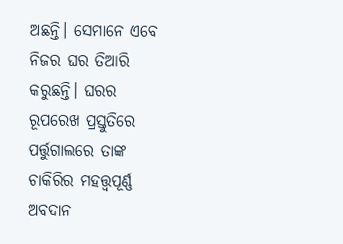ଅଛନ୍ତି। ସେମାନେ ଏବେ ନିଜର ଘର ତିଆରି କରୁଛନ୍ତି। ଘରର ରୂପରେଖ ପ୍ରସ୍ତୁତିରେ ପର୍ତ୍ତୁଗାଲରେ ତାଙ୍କ ଚାକିରିର ମହତ୍ତ୍ୱପୂର୍ଣ୍ଣ ଅବଦାନ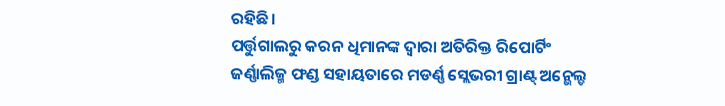ରହିଛି।
ପର୍ତ୍ତୁଗାଲରୁ କରନ ଧିମାନଙ୍କ ଦ୍ୱାରା ଅତିରିକ୍ତ ରିପୋର୍ଟିଂ
ଜର୍ଣ୍ଣାଲିଜ୍ମ ଫଣ୍ଡ ସହାୟତାରେ ମଡର୍ଣ୍ଣ ସ୍ଲେଭରୀ ଗ୍ରାଣ୍ଟ୍ ଅନ୍ଭେଲ୍ଡ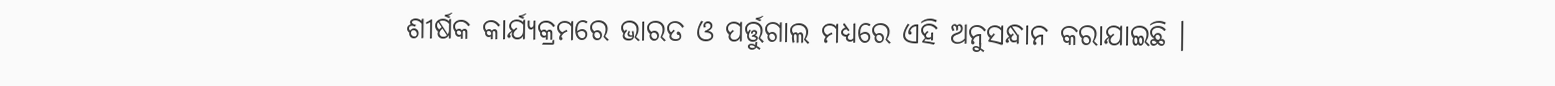ଶୀର୍ଷକ କାର୍ଯ୍ୟକ୍ରମରେ ଭାରତ ଓ ପର୍ତ୍ତୁଗାଲ ମଧ୍ୟରେ ଏହି ଅନୁସନ୍ଧାନ କରାଯାଇଛି ।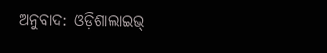ଅନୁବାଦ: ଓଡ଼ିଶାଲାଇଭ୍